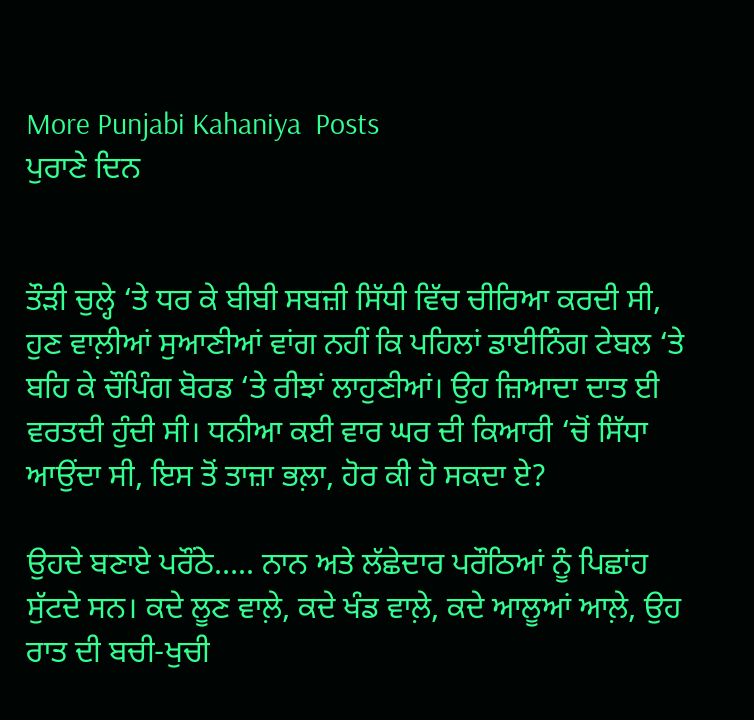More Punjabi Kahaniya  Posts
ਪੁਰਾਣੇ ਦਿਨ


ਤੌੜੀ ਚੁਲ੍ਹੇ ‘ਤੇ ਧਰ ਕੇ ਬੀਬੀ ਸਬਜ਼ੀ ਸਿੱਧੀ ਵਿੱਚ ਚੀਰਿਆ ਕਰਦੀ ਸੀ, ਹੁਣ ਵਾਲ਼ੀਆਂ ਸੁਆਣੀਆਂ ਵਾਂਗ ਨਹੀਂ ਕਿ ਪਹਿਲਾਂ ਡਾਈਨਿੰਗ ਟੇਬਲ ‘ਤੇ ਬਹਿ ਕੇ ਚੌਪਿੰਗ ਬੋਰਡ ‘ਤੇ ਰੀਝਾਂ ਲਾਹੁਣੀਆਂ। ਉਹ ਜ਼ਿਆਦਾ ਦਾਤ ਈ ਵਰਤਦੀ ਹੁੰਦੀ ਸੀ। ਧਨੀਆ ਕਈ ਵਾਰ ਘਰ ਦੀ ਕਿਆਰੀ ‘ਚੋਂ ਸਿੱਧਾ ਆਉਂਦਾ ਸੀ, ਇਸ ਤੋਂ ਤਾਜ਼ਾ ਭਲ਼ਾ, ਹੋਰ ਕੀ ਹੋ ਸਕਦਾ ਏ?

ਉਹਦੇ ਬਣਾਏ ਪਰੌਂਠੇ….. ਨਾਨ ਅਤੇ ਲੱਛੇਦਾਰ ਪਰੌਠਿਆਂ ਨੂੰ ਪਿਛਾਂਹ ਸੁੱਟਦੇ ਸਨ। ਕਦੇ ਲੂਣ ਵਾਲ਼ੇ, ਕਦੇ ਖੰਡ ਵਾਲ਼ੇ, ਕਦੇ ਆਲੂਆਂ ਆਲ਼ੇ, ਉਹ ਰਾਤ ਦੀ ਬਚੀ-ਖੁਚੀ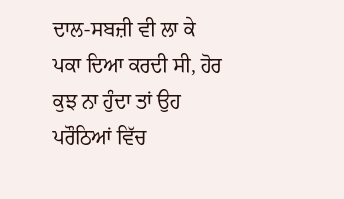ਦਾਲ-ਸਬਜ਼ੀ ਵੀ ਲਾ ਕੇ ਪਕਾ ਦਿਆ ਕਰਦੀ ਸੀ, ਹੋਰ ਕੁਝ ਨਾ ਹੁੰਦਾ ਤਾਂ ਉਹ ਪਰੌਠਿਆਂ ਵਿੱਚ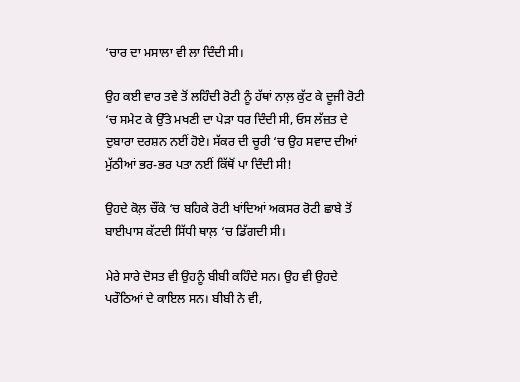‘ਚਾਰ ਦਾ ਮਸਾਲਾ ਵੀ ਲਾ ਦਿੰਦੀ ਸੀ।

ਉਹ ਕਈ ਵਾਰ ਤਵੇ ਤੋਂ ਲਹਿੰਦੀ ਰੋਟੀ ਨੂੰ ਹੱਥਾਂ ਨਾਲ਼ ਕੁੱਟ ਕੇ ਦੂਜੀ ਰੋਟੀ ‘ਚ ਸਮੇਟ ਕੇ ਉੱਤੇ ਮਖਣੀ ਦਾ ਪੇੜਾ ਧਰ ਦਿੰਦੀ ਸੀ, ਓਸ ਲੱਜ਼ਤ ਦੇ ਦੁਬਾਰਾ ਦਰਸ਼ਨ ਨਈਂ ਹੋਏ। ਸੱਕਰ ਦੀ ਚੂਰੀ ‘ਚ ਉਹ ਸਵਾਦ ਦੀਆਂ ਮੁੱਠੀਆਂ ਭਰ-ਭਰ ਪਤਾ ਨਈਂ ਕਿੱਥੋਂ ਪਾ ਦਿੰਦੀ ਸੀ!

ਉਹਦੇ ਕੋਲ਼ ਚੌਂਕੇ ‘ਚ ਬਹਿਕੇ ਰੋਟੀ ਖਾਂਦਿਆਂ ਅਕਸਰ ਰੋਟੀ ਛਾਬੇ ਤੋਂ ਬਾਈਪਾਸ ਕੱਟਦੀ ਸਿੱਧੀ ਥਾਲ਼ ‘ਚ ਡਿੱਗਦੀ ਸੀ।

ਮੇਰੇ ਸਾਰੇ ਦੋਸਤ ਵੀ ਉਹਨੂੰ ਬੀਬੀ ਕਹਿੰਦੇ ਸਨ। ਉਹ ਵੀ ਉਹਦੇ ਪਰੌਠਿਆਂ ਦੇ ਕਾਇਲ ਸਨ। ਬੀਬੀ ਨੇ ਵੀ,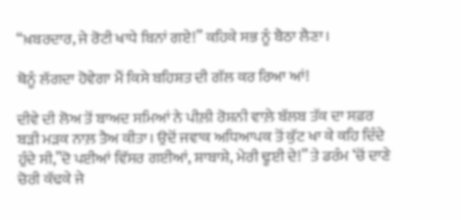“ਖ਼ਬਰਦਾਰ, ਜੇ ਰੋਟੀ ਖਾਧੇ ਬਿਨਾਂ ਗਏ!” ਕਹਿਕੇ ਸਭ ਨੂੰ ਬੈਠਾ ਲੈਣਾ।

ਥੋਨੂੰ ਲੱਗਦਾ ਹੋਵੇਗਾ ਮੈਂ ਕਿਸੇ ਬਹਿਸ਼ਤ ਦੀ ਗੱਲ ਕਰ ਰਿਆ ਆਂ!

ਦੀਵੇ ਦੀ ਲੋਅ ਤੋਂ ਬਾਅਦ ਸਮਿਆਂ ਨੇ ਪੀਲ਼ੀ ਰੋਸ਼ਨੀ ਵਾਲ਼ੇ ਬੱਲਬ ਤੱਕ ਦਾ ਸਫ਼ਰ ਬੜੀ ਮੜਕ ਨਾਲ਼ ਤੈਅ ਕੀਤਾ। ਉਦੋਂ ਜਵਾਕ ਅਧਿਆਪਕ ਤੋਂ ਕੁੱਟ ਖਾ ਕੇ ਕਹਿ ਦਿੰਦੇ ਹੁੰਦੇ ਸੀ,”ਦੋ ਪਈਆਂ ਵਿੱਸਰ ਗਈਆਂ, ਸ਼ਾਬਾਸ਼ੇ, ਮੇਰੀ ਢੂਈ ਦੇ!” ਤੇ ਡਰੰਮ ‘ਚੋਂ ਦਾਣੇ ਚੋਰੀ ਕੱਢਕੇ ਜੇ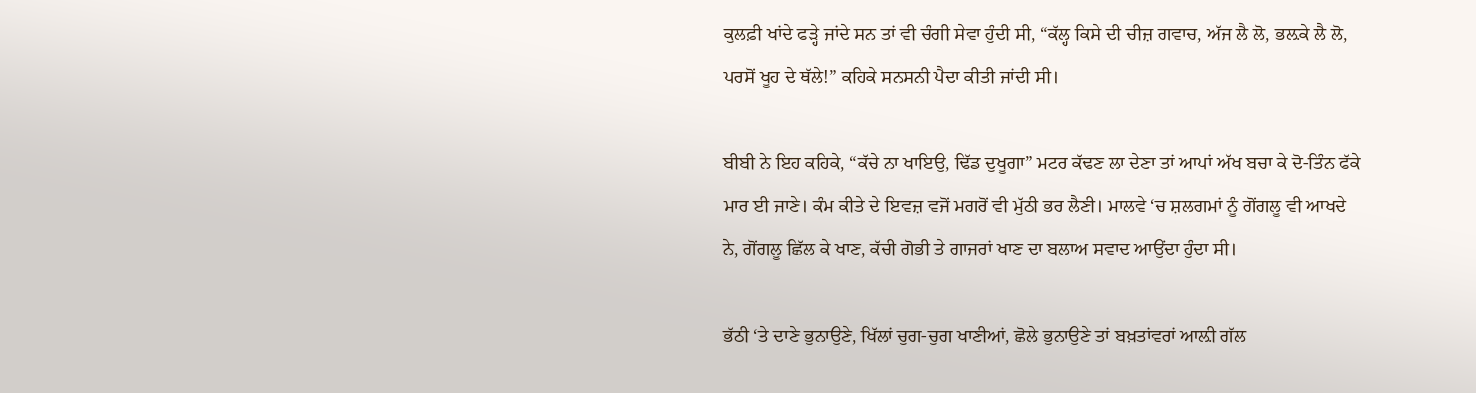ਕੁਲਫ਼ੀ ਖਾਂਦੇ ਫੜ੍ਹੇ ਜਾਂਦੇ ਸਨ ਤਾਂ ਵੀ ਚੰਗੀ ਸੇਵਾ ਹੁੰਦੀ ਸੀ, “ਕੱਲ੍ਹ ਕਿਸੇ ਦੀ ਚੀਜ਼ ਗਵਾਚ, ਅੱਜ ਲੈ ਲੋ, ਭਲ਼ਕੇ ਲੈ ਲੋ, ਪਰਸੋਂ ਖੂਹ ਦੇ ਥੱਲੇ!” ਕਹਿਕੇ ਸਨਸਨੀ ਪੈਦਾ ਕੀਤੀ ਜਾਂਦੀ ਸੀ।

ਬੀਬੀ ਨੇ ਇਹ ਕਹਿਕੇ, “ਕੱਚੇ ਨਾ ਖਾਇਉ, ਢਿੱਡ ਦੁਖੂਗਾ” ਮਟਰ ਕੱਢਣ ਲਾ ਦੇਣਾ ਤਾਂ ਆਪਾਂ ਅੱਖ ਬਚਾ ਕੇ ਦੋ-ਤਿੰਨ ਫੱਕੇ ਮਾਰ ਈ ਜਾਣੇ। ਕੰਮ ਕੀਤੇ ਦੇ ਇਵਜ਼ ਵਜੋਂ ਮਗਰੋਂ ਵੀ ਮੁੱਠੀ ਭਰ ਲੈਣੀ। ਮਾਲਵੇ ‘ਚ ਸ਼ਲਗਮਾਂ ਨੂੰ ਗੋਂਗਲੂ ਵੀ ਆਖਦੇ ਨੇ, ਗੋਂਗਲੂ ਛਿੱਲ ਕੇ ਖਾਣ, ਕੱਚੀ ਗੋਭੀ ਤੇ ਗਾਜਰਾਂ ਖਾਣ ਦਾ ਬਲਾਅ ਸਵਾਦ ਆਉਂਦਾ ਹੁੰਦਾ ਸੀ।

ਭੱਠੀ ‘ਤੇ ਦਾਣੇ ਭੁਨਾਉਣੇ, ਖਿੱਲਾਂ ਚੁਗ-ਚੁਗ ਖਾਣੀਆਂ, ਛੋਲੇ ਭੁਨਾਉਣੇ ਤਾਂ ਬਖ਼ਤਾਂਵਰਾਂ ਆਲ਼ੀ ਗੱਲ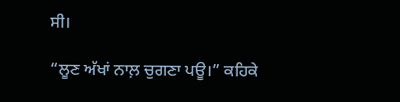ਸੀ।

“ਲੂਣ ਅੱਖਾਂ ਨਾਲ਼ ਚੁਗਣਾ ਪਊ।” ਕਹਿਕੇ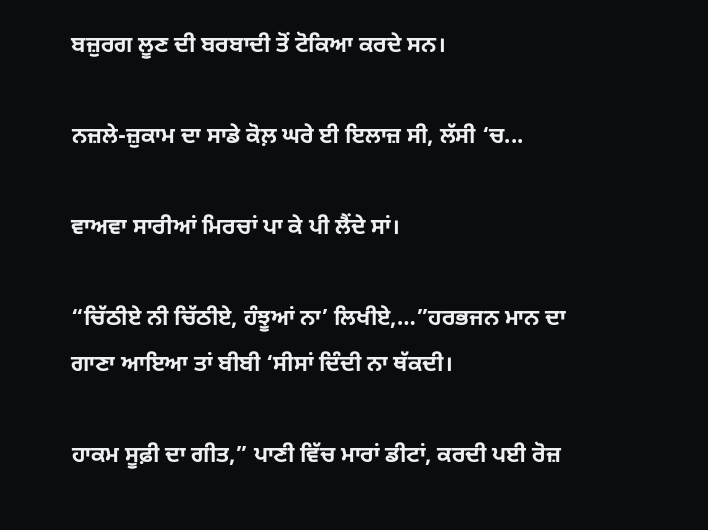ਬਜ਼ੁਰਗ ਲੂਣ ਦੀ ਬਰਬਾਦੀ ਤੋਂ ਟੋਕਿਆ ਕਰਦੇ ਸਨ।

ਨਜ਼ਲੇ-ਜ਼ੁਕਾਮ ਦਾ ਸਾਡੇ ਕੋਲ਼ ਘਰੇ ਈ ਇਲਾਜ਼ ਸੀ, ਲੱਸੀ ‘ਚ...

ਵਾਅਵਾ ਸਾਰੀਆਂ ਮਿਰਚਾਂ ਪਾ ਕੇ ਪੀ ਲੈਂਦੇ ਸਾਂ।

“ਚਿੱਠੀਏ ਨੀ ਚਿੱਠੀਏ, ਹੰਝੂਆਂ ਨਾ’ ਲਿਖੀਏ,…”ਹਰਭਜਨ ਮਾਨ ਦਾ ਗਾਣਾ ਆਇਆ ਤਾਂ ਬੀਬੀ ‘ਸੀਸਾਂ ਦਿੰਦੀ ਨਾ ਥੱਕਦੀ।

ਹਾਕਮ ਸੂਫ਼ੀ ਦਾ ਗੀਤ,” ਪਾਣੀ ਵਿੱਚ ਮਾਰਾਂ ਡੀਟਾਂ, ਕਰਦੀ ਪਈ ਰੋਜ਼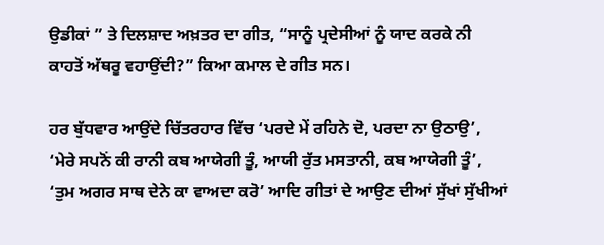ਉਡੀਕਾਂ ” ਤੇ ਦਿਲਸ਼ਾਦ ਅਖ਼ਤਰ ਦਾ ਗੀਤ, “ਸਾਨੂੰ ਪ੍ਰਦੇਸੀਆਂ ਨੂੰ ਯਾਦ ਕਰਕੇ ਨੀ ਕਾਹਤੋਂ ਅੱਥਰੂ ਵਹਾਉਂਦੀ?” ਕਿਆ ਕਮਾਲ ਦੇ ਗੀਤ ਸਨ।

ਹਰ ਬੁੱਧਵਾਰ ਆਉਂਦੇ ਚਿੱਤਰਹਾਰ ਵਿੱਚ ‘ਪਰਦੇ ਮੇਂ ਰਹਿਨੇ ਦੋ, ਪਰਦਾ ਨਾ ਉਠਾਉ’, ‘ਮੇਰੇ ਸਪਨੋਂ ਕੀ ਰਾਨੀ ਕਬ ਆਯੇਗੀ ਤੂੰ, ਆਯੀ ਰੁੱਤ ਮਸਤਾਨੀ, ਕਬ ਆਯੇਗੀ ਤੂੰ’, ‘ਤੁਮ ਅਗਰ ਸਾਥ ਦੇਨੇ ਕਾ ਵਾਅਦਾ ਕਰੋ’ ਆਦਿ ਗੀਤਾਂ ਦੇ ਆਉਣ ਦੀਆਂ ਸੁੱਖਾਂ ਸੁੱਖੀਆਂ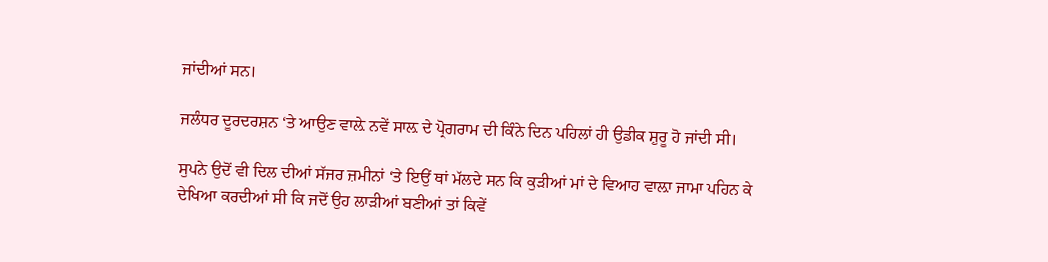ਜਾਂਦੀਆਂ ਸਨ।

ਜਲੰਧਰ ਦੂਰਦਰਸ਼ਨ ‘ਤੇ ਆਉਣ ਵਾਲ਼ੇ ਨਵੇਂ ਸਾਲ਼ ਦੇ ਪ੍ਰੋਗਰਾਮ ਦੀ ਕਿੰਨੇ ਦਿਨ ਪਹਿਲਾਂ ਹੀ ਉਡੀਕ ਸ਼ੁਰੂ ਹੋ ਜਾਂਦੀ ਸੀ।

ਸੁਪਨੇ ਉਦੋਂ ਵੀ ਦਿਲ ਦੀਆਂ ਸੱਜਰ ਜ਼ਮੀਨਾਂ ‘ਤੇ ਇਉਂ ਥਾਂ ਮੱਲਦੇ ਸਨ ਕਿ ਕੁੜੀਆਂ ਮਾਂ ਦੇ ਵਿਆਹ ਵਾਲ਼ਾ ਜਾਮਾ ਪਹਿਨ ਕੇ ਦੇਖਿਆ ਕਰਦੀਆਂ ਸੀ ਕਿ ਜਦੋਂ ਉਹ ਲਾੜੀਆਂ ਬਣੀਆਂ ਤਾਂ ਕਿਵੇਂ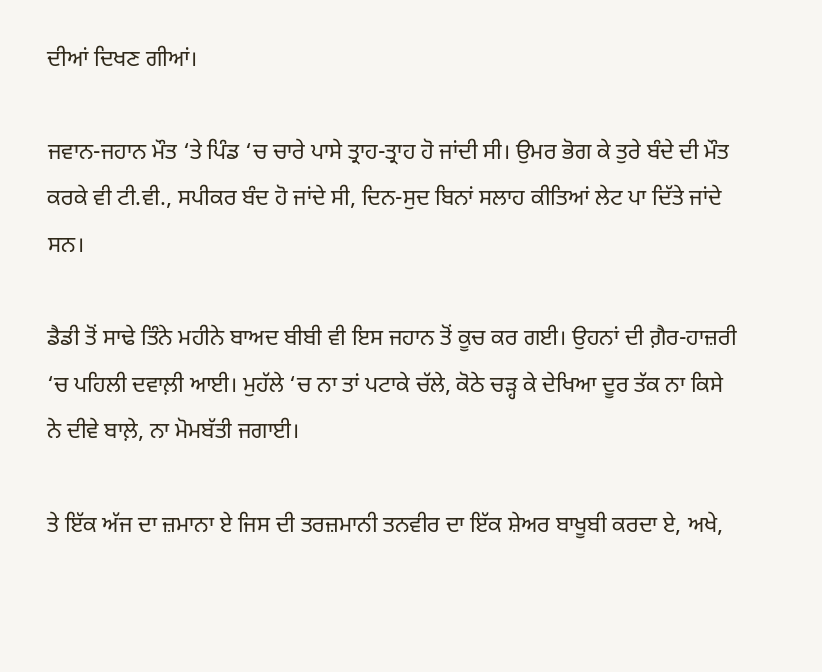ਦੀਆਂ ਦਿਖਣ ਗੀਆਂ।

ਜਵਾਨ-ਜਹਾਨ ਮੌਤ ‘ਤੇ ਪਿੰਡ ‘ਚ ਚਾਰੇ ਪਾਸੇ ਤ੍ਰਾਹ-ਤ੍ਰਾਹ ਹੋ ਜਾਂਦੀ ਸੀ। ਉਮਰ ਭੋਗ ਕੇ ਤੁਰੇ ਬੰਦੇ ਦੀ ਮੌਤ ਕਰਕੇ ਵੀ ਟੀ.ਵੀ., ਸਪੀਕਰ ਬੰਦ ਹੋ ਜਾਂਦੇ ਸੀ, ਦਿਨ-ਸੁਦ ਬਿਨਾਂ ਸਲਾਹ ਕੀਤਿਆਂ ਲੇਟ ਪਾ ਦਿੱਤੇ ਜਾਂਦੇ ਸਨ।

ਡੈਡੀ ਤੋਂ ਸਾਢੇ ਤਿੰਨੇ ਮਹੀਨੇ ਬਾਅਦ ਬੀਬੀ ਵੀ ਇਸ ਜਹਾਨ ਤੋਂ ਕੂਚ ਕਰ ਗਈ। ਉਹਨਾਂ ਦੀ ਗ਼ੈਰ-ਹਾਜ਼ਰੀ ‘ਚ ਪਹਿਲੀ ਦਵਾਲ਼ੀ ਆਈ। ਮੁਹੱਲੇ ‘ਚ ਨਾ ਤਾਂ ਪਟਾਕੇ ਚੱਲੇ, ਕੋਠੇ ਚੜ੍ਹ ਕੇ ਦੇਖਿਆ ਦੂਰ ਤੱਕ ਨਾ ਕਿਸੇ ਨੇ ਦੀਵੇ ਬਾਲ਼ੇ, ਨਾ ਮੋਮਬੱਤੀ ਜਗਾਈ।

ਤੇ ਇੱਕ ਅੱਜ ਦਾ ਜ਼ਮਾਨਾ ਏ ਜਿਸ ਦੀ ਤਰਜ਼ਮਾਨੀ ਤਨਵੀਰ ਦਾ ਇੱਕ ਸ਼ੇਅਰ ਬਾਖੂਬੀ ਕਰਦਾ ਏ, ਅਖੇ,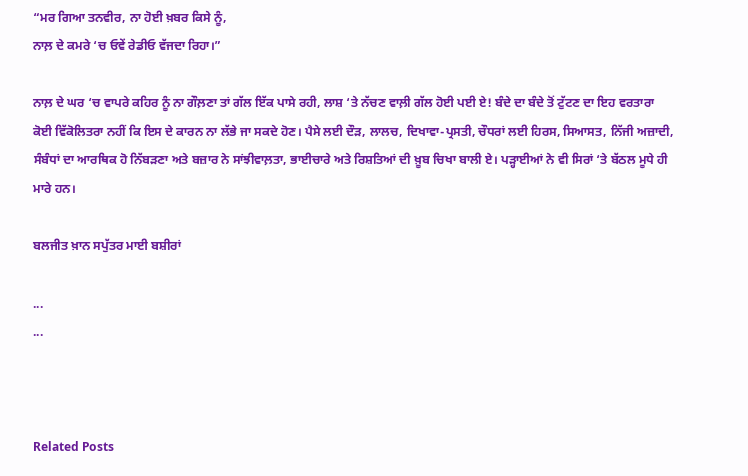“ਮਰ ਗਿਆ ਤਨਵੀਰ, ਨਾ ਹੋਈ ਖ਼ਬਰ ਕਿਸੇ ਨੂੰ,
ਨਾਲ਼ ਦੇ ਕਮਰੇ ‘ਚ ਓਵੇਂ ਰੇਡੀਓ ਵੱਜਦਾ ਰਿਹਾ।”

ਨਾਲ਼ ਦੇ ਘਰ ‘ਚ ਵਾਪਰੇ ਕਹਿਰ ਨੂੰ ਨਾ ਗੌਲ਼ਣਾ ਤਾਂ ਗੱਲ ਇੱਕ ਪਾਸੇ ਰਹੀ, ਲਾਸ਼ ‘ਤੇ ਨੱਚਣ ਵਾਲ਼ੀ ਗੱਲ ਹੋਈ ਪਈ ਏ! ਬੰਦੇ ਦਾ ਬੰਦੇ ਤੋਂ ਟੁੱਟਣ ਦਾ ਇਹ ਵਰਤਾਰਾ ਕੋਈ ਵਿੱਕੋਲਿਤਰਾ ਨਹੀਂ ਕਿ ਇਸ ਦੇ ਕਾਰਨ ਨਾ ਲੱਭੇ ਜਾ ਸਕਦੇ ਹੋਣ। ਪੈਸੇ ਲਈ ਦੌੜ, ਲਾਲਚ, ਦਿਖਾਵਾ-ਪ੍ਰਸਤੀ, ਚੌਧਰਾਂ ਲਈ ਹਿਰਸ, ਸਿਆਸਤ, ਨਿੱਜੀ ਅਜ਼ਾਦੀ, ਸੰਬੰਧਾਂ ਦਾ ਆਰਥਿਕ ਹੋ ਨਿੱਬੜਣਾ ਅਤੇ ਬਜ਼ਾਰ ਨੇ ਸਾਂਝੀਵਾਲ਼ਤਾ, ਭਾਈਚਾਰੇ ਅਤੇ ਰਿਸ਼ਤਿਆਂ ਦੀ ਖ਼ੂਬ ਚਿਖਾ ਬਾਲੀ ਏ। ਪੜ੍ਹਾਈਆਂ ਨੇ ਵੀ ਸਿਰਾਂ ‘ਤੇ ਬੱਠਲ ਮੂਧੇ ਹੀ ਮਾਰੇ ਹਨ।

ਬਲਜੀਤ ਖ਼ਾਨ ਸਪੁੱਤਰ ਮਾਈ ਬਸ਼ੀਰਾਂ

...
...



Related Posts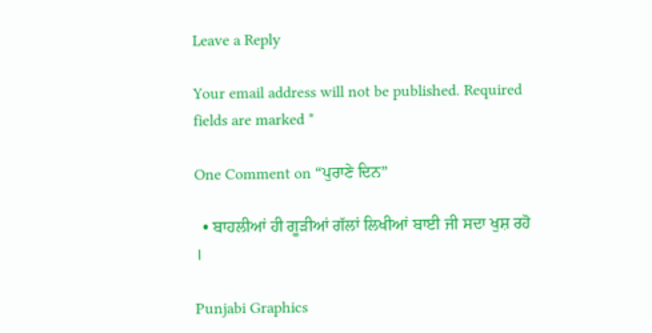Leave a Reply

Your email address will not be published. Required fields are marked *

One Comment on “ਪੁਰਾਣੇ ਦਿਨ”

  • ਬਾਹਲੀਆਂ ਹੀ ਗੂੜੀਆਂ ਗੱਲਾਂ ਲਿਖੀਆਂ ਬਾਈ ਜੀ ਸਦਾ ਖੁਸ਼ ਰਹੋ ।

Punjabi Graphics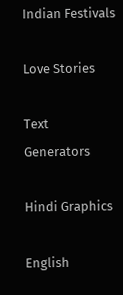Indian Festivals

Love Stories

Text Generators

Hindi Graphics

English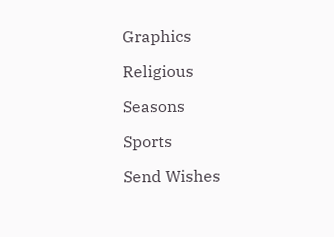Graphics

Religious

Seasons

Sports

Send Wishes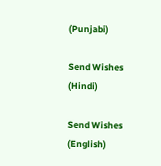(Punjabi)

Send Wishes (Hindi)

Send Wishes (English)